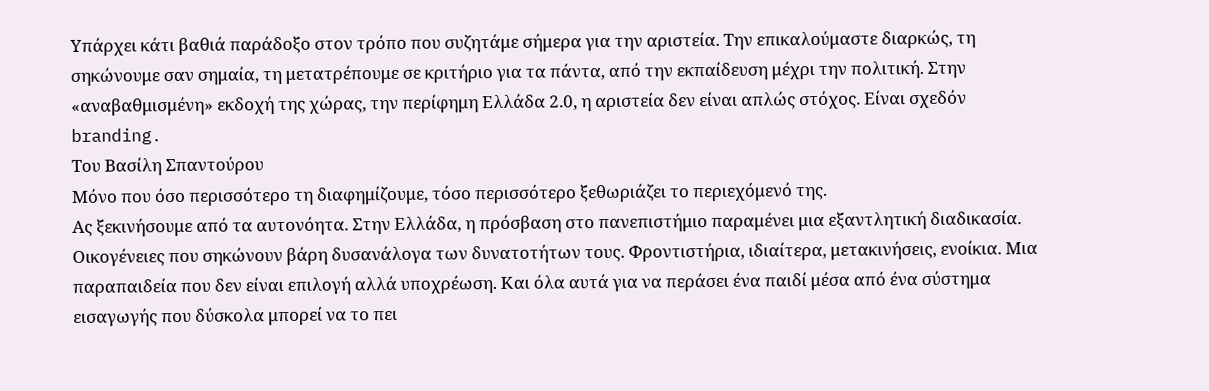Υπάρχει κάτι βαθιά παράδοξο στον τρόπο που συζητάμε σήμερα για την αριστεία. Την επικαλούμαστε διαρκώς, τη σηκώνουμε σαν σημαία, τη μετατρέπουμε σε κριτήριο για τα πάντα, από την εκπαίδευση μέχρι την πολιτική. Στην «αναβαθμισμένη» εκδοχή της χώρας, την περίφημη Ελλάδα 2.0, η αριστεία δεν είναι απλώς στόχος. Είναι σχεδόν branding.
Του Βασίλη Σπαντούρου
Μόνο που όσο περισσότερο τη διαφημίζουμε, τόσο περισσότερο ξεθωριάζει το περιεχόμενό της.
Ας ξεκινήσουμε από τα αυτονόητα. Στην Ελλάδα, η πρόσβαση στο πανεπιστήμιο παραμένει μια εξαντλητική διαδικασία. Οικογένειες που σηκώνουν βάρη δυσανάλογα των δυνατοτήτων τους. Φροντιστήρια, ιδιαίτερα, μετακινήσεις, ενοίκια. Μια παραπαιδεία που δεν είναι επιλογή αλλά υποχρέωση. Και όλα αυτά για να περάσει ένα παιδί μέσα από ένα σύστημα εισαγωγής που δύσκολα μπορεί να το πει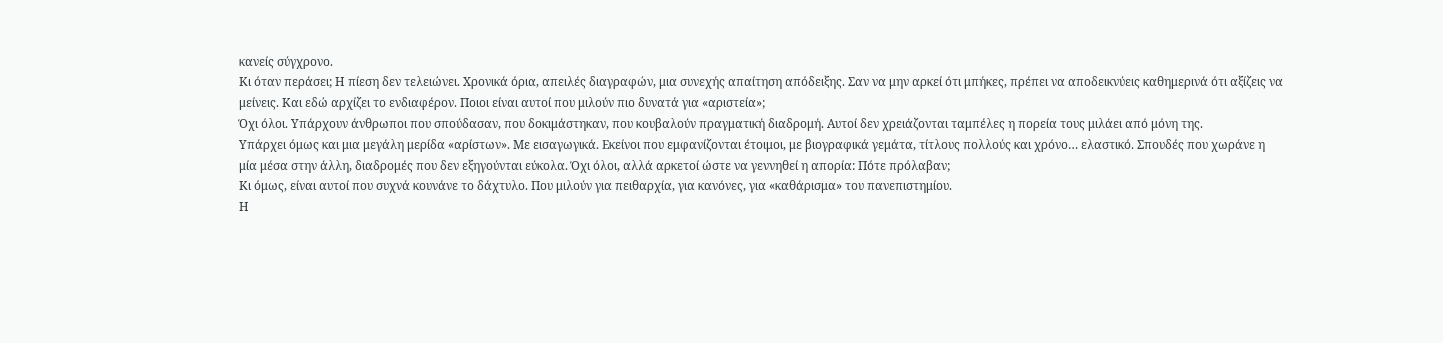κανείς σύγχρονο.
Κι όταν περάσει; Η πίεση δεν τελειώνει. Χρονικά όρια, απειλές διαγραφών, μια συνεχής απαίτηση απόδειξης. Σαν να μην αρκεί ότι μπήκες, πρέπει να αποδεικνύεις καθημερινά ότι αξίζεις να μείνεις. Και εδώ αρχίζει το ενδιαφέρον. Ποιοι είναι αυτοί που μιλούν πιο δυνατά για «αριστεία»;
Όχι όλοι. Υπάρχουν άνθρωποι που σπούδασαν, που δοκιμάστηκαν, που κουβαλούν πραγματική διαδρομή. Αυτοί δεν χρειάζονται ταμπέλες η πορεία τους μιλάει από μόνη της.
Υπάρχει όμως και μια μεγάλη μερίδα «αρίστων». Με εισαγωγικά. Εκείνοι που εμφανίζονται έτοιμοι, με βιογραφικά γεμάτα, τίτλους πολλούς και χρόνο… ελαστικό. Σπουδές που χωράνε η μία μέσα στην άλλη, διαδρομές που δεν εξηγούνται εύκολα. Όχι όλοι, αλλά αρκετοί ώστε να γεννηθεί η απορία: Πότε πρόλαβαν;
Κι όμως, είναι αυτοί που συχνά κουνάνε το δάχτυλο. Που μιλούν για πειθαρχία, για κανόνες, για «καθάρισμα» του πανεπιστημίου.
Η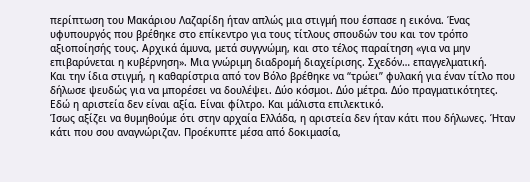περίπτωση του Μακάριου Λαζαρίδη ήταν απλώς μια στιγμή που έσπασε η εικόνα. Ένας υφυπουργός που βρέθηκε στο επίκεντρο για τους τίτλους σπουδών του και τον τρόπο αξιοποίησής τους. Αρχικά άμυνα, μετά συγγνώμη, και στο τέλος παραίτηση «για να μην επιβαρύνεται η κυβέρνηση». Μια γνώριμη διαδρομή διαχείρισης. Σχεδόν… επαγγελματική.
Και την ίδια στιγμή, η καθαρίστρια από τον Βόλο βρέθηκε να “τρώει” φυλακή για έναν τίτλο που δήλωσε ψευδώς για να μπορέσει να δουλέψει. Δύο κόσμοι. Δύο μέτρα. Δύο πραγματικότητες.
Εδώ η αριστεία δεν είναι αξία. Είναι φίλτρο. Και μάλιστα επιλεκτικό.
Ίσως αξίζει να θυμηθούμε ότι στην αρχαία Ελλάδα, η αριστεία δεν ήταν κάτι που δήλωνες. Ήταν κάτι που σου αναγνώριζαν. Προέκυπτε μέσα από δοκιμασία,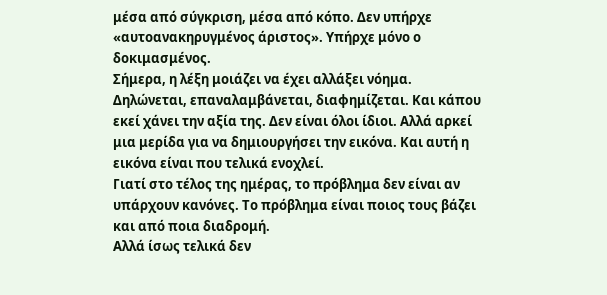μέσα από σύγκριση, μέσα από κόπο. Δεν υπήρχε «αυτοανακηρυγμένος άριστος». Υπήρχε μόνο ο δοκιμασμένος.
Σήμερα, η λέξη μοιάζει να έχει αλλάξει νόημα. Δηλώνεται, επαναλαμβάνεται, διαφημίζεται. Και κάπου εκεί χάνει την αξία της. Δεν είναι όλοι ίδιοι. Αλλά αρκεί μια μερίδα για να δημιουργήσει την εικόνα. Και αυτή η εικόνα είναι που τελικά ενοχλεί.
Γιατί στο τέλος της ημέρας, το πρόβλημα δεν είναι αν υπάρχουν κανόνες. Το πρόβλημα είναι ποιος τους βάζει και από ποια διαδρομή.
Αλλά ίσως τελικά δεν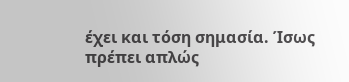έχει και τόση σημασία. Ίσως πρέπει απλώς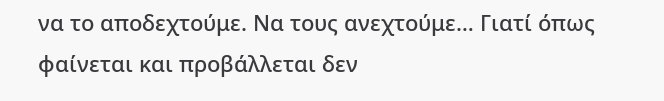να το αποδεχτούμε. Να τους ανεχτούμε… Γιατί όπως φαίνεται και προβάλλεται δεν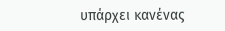υπάρχει κανένας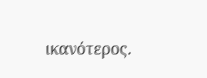ικανότερος.